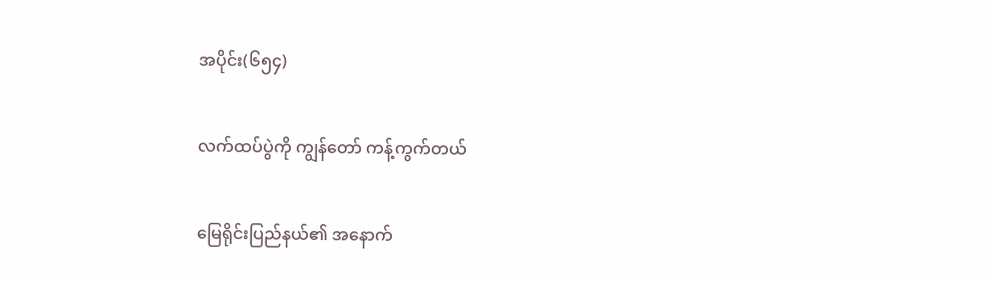အပိုင်း(၆၅၄)

လက်ထပ်ပွဲကို ကျွန်တော် ကန့်ကွက်တယ်

မြေရိုင်းပြည်နယ်၏ အနောက်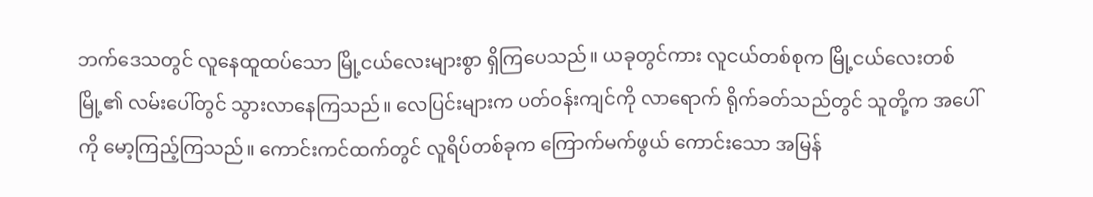ဘက်ဒေသတွင် လူနေထူထပ်သော မြို့ငယ်လေးများစွာ ရှိကြပေသည်။ ယခုတွင်ကား လူငယ်တစ်စုက မြို့ငယ်လေးတစ်မြို့၏ လမ်းပေါ်တွင် သွားလာနေကြသည်။ လေပြင်းများက ပတ်ဝန်းကျင်ကို လာရောက် ရိုက်ခတ်သည်တွင် သူတို့က အပေါ်ကို မော့ကြည့်ကြသည်။ ကောင်းကင်ထက်တွင် လူရိပ်တစ်ခုက ကြောက်မက်ဖွယ် ကောင်းသော အမြန်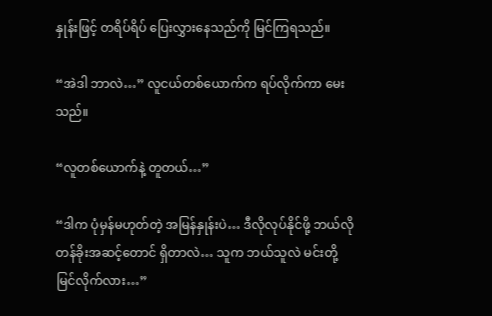နှုန်းဖြင့် တရိပ်ရိပ် ပြေးလွှားနေသည်ကို မြင်ကြရသည်။

“အဲဒါ ဘာလဲ…” လူငယ်တစ်ယောက်က ရပ်လိုက်ကာ မေးသည်။

“လူတစ်ယောက်နဲ့ တူတယ်…”

“ဒါက ပုံမှန်မဟုတ်တဲ့ အမြန်နှုန်းပဲ… ဒီလိုလုပ်နိုင်ဖို့ ဘယ်လို တန်ခိုးအဆင့်တောင် ရှိတာလဲ… သူက ဘယ်သူလဲ မင်းတို့ မြင်လိုက်လား…”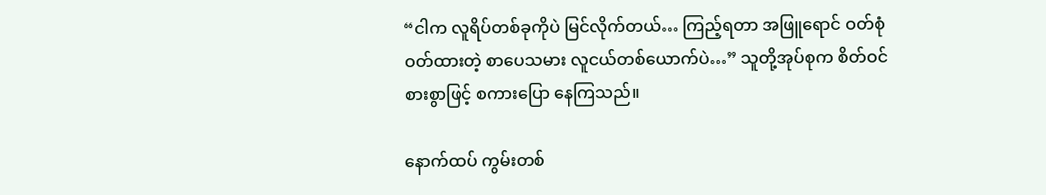“ငါက လူရိပ်တစ်ခုကိုပဲ မြင်လိုက်တယ်… ကြည့်ရတာ အဖြူရောင် ဝတ်စုံဝတ်ထားတဲ့ စာပေသမား လူငယ်တစ်ယောက်ပဲ…” သူတို့အုပ်စုက စိတ်ဝင်စားစွာဖြင့် စကားပြော နေကြသည်။

နောက်ထပ် ကွမ်းတစ်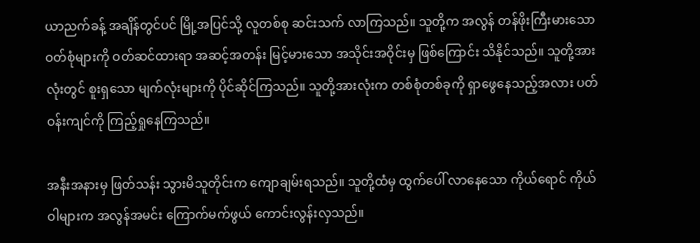ယာညက်ခန့် အချိန်တွင်ပင် မြို့အပြင်သို့ လူတစ်စု ဆင်းသက် လာကြသည်။ သူတို့က အလွန် တန်ဖိုးကြီးမားသော ဝတ်စုံများကို ဝတ်ဆင်ထားရာ အဆင့်အတန်း မြင့်မားသော အသိုင်းအဝိုင်းမှ ဖြစ်ကြောင်း သိနိုင်သည်။ သူတို့အားလုံးတွင် စူးရှသော မျက်လုံးများကို ပိုင်ဆိုင်ကြသည်။ သူတို့အားလုံးက တစ်စုံတစ်ခုကို ရှာဖွေနေသည့်အလား ပတ်ဝန်းကျင်ကို ကြည့်ရှုနေကြသည်။

အနီးအနားမှ ဖြတ်သန်း သွားမိသူတိုင်းက ကျောချမ်းရသည်။ သူတို့ထံမှ ထွက်ပေါ် လာနေသော ကိုယ်ရောင် ကိုယ်ဝါများက အလွန်အမင်း ကြောက်မက်ဖွယ် ကောင်းလွန်းလှသည်။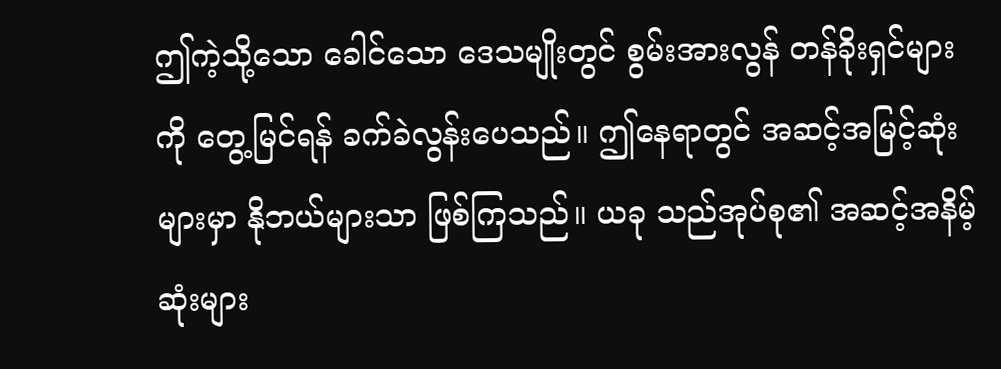ဤကဲ့သို့သော ခေါင်သော ဒေသမျိုးတွင် စွမ်းအားလွန် တန်ခိုးရှင်များကို တွေ့မြင်ရန် ခက်ခဲလွန်းပေသည်။ ဤနေရာတွင် အဆင့်အမြင့်ဆုံးများမှာ နိုဘယ်များသာ ဖြစ်ကြသည်။ ယခု သည်အုပ်စု၏ အဆင့်အနိမ့်ဆုံးများ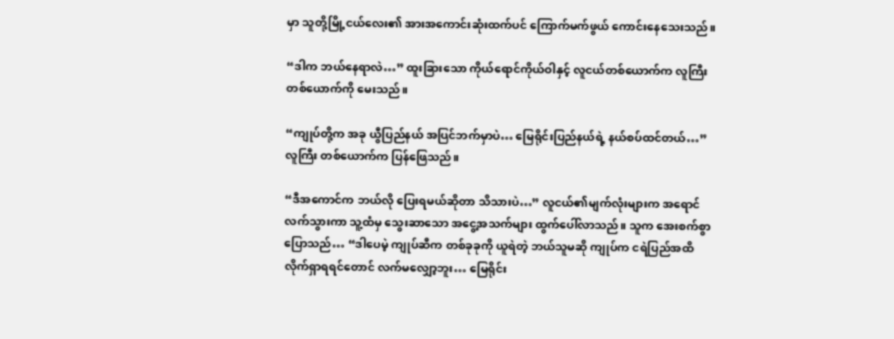မှာ သူတို့မြို့ငယ်လေး၏ အားအကောင်းဆုံးထက်ပင် ကြောက်မက်ဖွယ် ကောင်းနေသေးသည်။

“ဒါက ဘယ်နေရာလဲ…” ထူးခြားသော ကိုယ်ရောင်ကိုယ်ဝါနှင့် လူငယ်တစ်ယောက်က လူကြီးတစ်ယောက်ကို မေးသည်။

“ကျုပ်တို့က အခု ယွီပြည်နယ် အပြင်ဘက်မှာပဲ… မြေရိုင်းပြည်နယ်ရဲ့ နယ်စပ်ထင်တယ်…” လူကြီး တစ်ယောက်က ပြန်ဖြေသည်။

“ဒီအကောင်က ဘယ်လို ပြေးရမယ်ဆိုတာ သိသားပဲ…” လူငယ်၏မျက်လုံးများက အရောင်လက်သွားကာ သူ့ထံမှ သွေးဆာသော အငွေ့အသက်များ ထွက်ပေါ်လာသည်။ သူက အေးစက်စွာ ပြောသည်… “ဒါပေမဲ့ ကျုပ်ဆီက တစ်ခုခုကို ယူရဲတဲ့ ဘယ်သူမဆို ကျုပ်က ငရဲပြည်အထိ လိုက်ရှာရရင်တောင် လက်မလျှော့ဘူး… မြေရိုင်း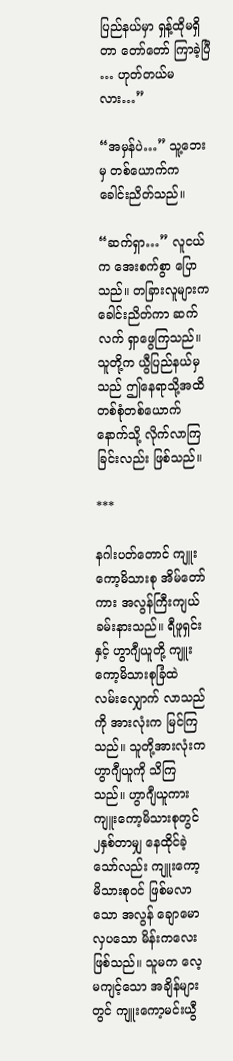ပြည်နယ်မှာ ရှန့်ထိုမရှိတာ တော်တော် ကြာခဲ့ပြီ … ဟုတ်တယ်မလား…”

“အမှန်ပဲ…” သူ့ဘေးမှ တစ်ယောက်က ခေါင်းညိတ်သည်။

“ဆက်ရှာ…” လူငယ်က အေးစက်စွာ ပြောသည်။ တခြားလူများက ခေါင်းညိတ်ကာ ဆက်လက် ရှာဖွေကြသည်။ သူတို့က ယွီပြည်နယ်မှသည် ဤနေရာသို့အထိ တစ်စုံတစ်ယောက် နောက်သို့ လိုက်လာကြခြင်းလည်း ဖြစ်သည်။

***

နဂါးပတ်တောင် ကျူးကော့မိသားစု အိမ်တော်ကား အလွန်ကြီးကျယ် ခမ်းနားသည်။ ရီဖူရှင်းနှင့် ဟွာဂျီယူတို့ ကျူးကော့မိသားစုခြံထဲ လမ်းလျှောက် လာသည်ကို အားလုံးက မြင်ကြသည်။ သူတို့အားလုံးက ဟွာဂျီယူကို သိကြသည်။ ဟွာဂျီယူကား ကျူးကော့မိသားစုတွင် ၂နှစ်တာမျှ နေထိုင်ခဲ့သော်လည်း ကျူးကော့မိသားစုဝင် ဖြစ်မလာသော အလွန် ချောမောလှပသော မိန်းကလေး ဖြစ်သည်။ သူမက လေ့မကျင့်သော အချိန်များတွင် ကျူးကော့မင်းယွီ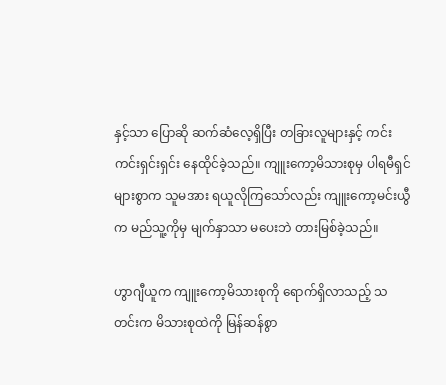နှင့်သာ ပြောဆို ဆက်ဆံလေ့ရှိပြီး တခြားလူများနှင့် ကင်းကင်းရှင်းရှင်း နေထိုင်ခဲ့သည်။ ကျူးကော့မိသားစုမှ ပါရမီရှင်များစွာက သူမအား ရယူလိုကြသော်လည်း ကျူးကော့မင်းယွီက မည်သူ့ကိုမှ မျက်နှာသာ မပေးဘဲ တားမြစ်ခဲ့သည်။

ဟွာဂျီယူက ကျူးကော့မိသားစုကို ရောက်ရှိလာသည့် သတင်းက မိသားစုထဲကို မြန်ဆန်စွာ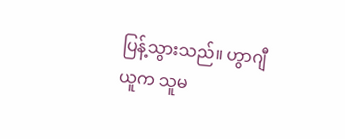ပြန့်သွားသည်။ ဟွာဂျီယူက သူမ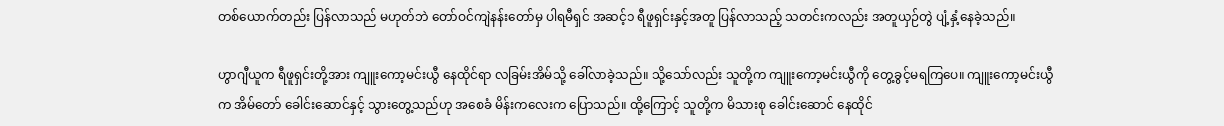တစ်ယောက်တည်း ပြန်လာသည် မဟုတ်ဘဲ တော်ဝင်ကျဲနန်းတော်မှ ပါရမီရှင် အဆင့်၁ ရီဖူရှင်းနှင့်အတူ ပြန်လာသည့် သတင်းကလည်း အတူယှဉ်တွဲ ပျံ့နှံ့နေခဲ့သည်။

ဟွာဂျီယူက ရီဖူရှင်းတို့အား ကျူးကော့မင်းယွီ နေထိုင်ရာ လခြမ်းအိမ်သို့ ခေါ်လာခဲ့သည်။ သို့သော်လည်း သူတို့က ကျူးကော့မင်းယွီကို တွေ့ခွင့်မရကြပေ။ ကျူးကော့မင်းယွီက အိမ်တော် ခေါင်းဆောင်နှင့် သွားတွေ့သည်ဟု အစေခံ မိန်းကလေးက ပြောသည်။ ထို့ကြောင့် သူတို့က မိသားစု ခေါင်းဆောင် နေထိုင်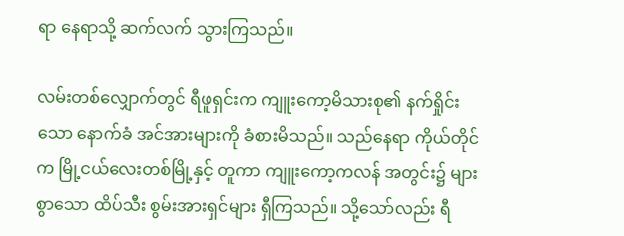ရာ နေရာသို့ ဆက်လက် သွားကြသည်။

လမ်းတစ်လျှောက်တွင် ရီဖူရှင်းက ကျူးကော့မိသားစု၏ နက်ရှိုင်းသော နောက်ခံ အင်အားများကို ခံစားမိသည်။ သည်နေရာ ကိုယ်တိုင်က မြို့ငယ်လေးတစ်မြို့နှင့် တူကာ ကျူးကော့ကလန် အတွင်း၌ များစွာသော ထိပ်သီး စွမ်းအားရှင်များ ရှီကြသည်။ သို့သော်လည်း ရီ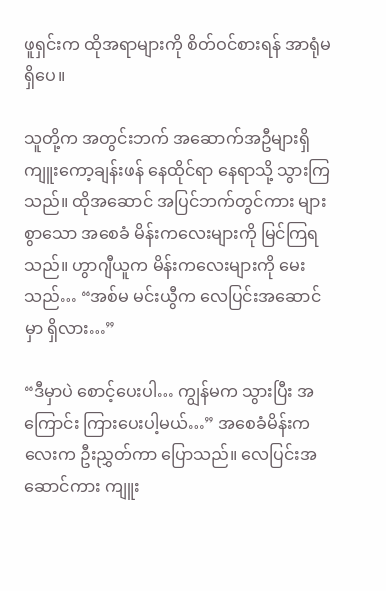ဖူရှင်းက ထိုအရာများကို စိတ်ဝင်စားရန် အာရုံမရှိပေ။

သူတို့က အတွင်းဘက် အဆောက်အဦများရှိ ကျူးကော့ချန်းဖန် နေထိုင်ရာ နေရာသို့ သွားကြသည်။ ထိုအဆောင် အပြင်ဘက်တွင်ကား များစွာသော အစေခံ မိန်းကလေးများကို မြင်ကြရသည်။ ဟွာဂျီယူက မိန်းကလေးများကို မေးသည်… “အစ်မ မင်းယွီက လေပြင်းအဆောင်မှာ ရှိလား…”

“ဒီမှာပဲ စောင့်ပေးပါ… ကျွန်မက သွားပြီး အကြောင်း ကြားပေးပါ့မယ်…” အစေခံမိန်းကလေးက ဦးညွှတ်ကာ ပြောသည်။ လေပြင်းအဆောင်ကား ကျူး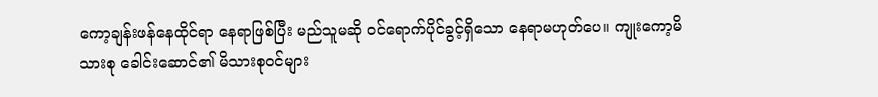ကော့ချန်းဖန်နေထိုင်ရာ နေရာဖြစ်ပြီး မည်သူမဆို ဝင်ရောက်ပိုင်ခွင့်ရှိသော နေရာမဟုတ်ပေ။ ကျုးကော့မိသားစု ခေါင်းဆောင်၏ မိသားစုဝင်များ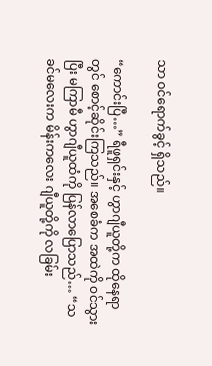သာ ဝင်ရောက်ခွင့် ရှိသည်။

“ကောင်းပြီ…” ရီဖူရှင်းနှင့် ဟွာဂျီယူတို့က ထိုနေရာတွင် စောင့်ဆိုင်းကြသည်။ အစေခံက အထဲကို ဝင်သွားပြီး မကြာမီ ဟွာဂျီယူထံကို ပြန်လာပြောသည်… “သခင်မလေးက မိန်းကလေး ဂျီယူတို့ကို လခြမ်း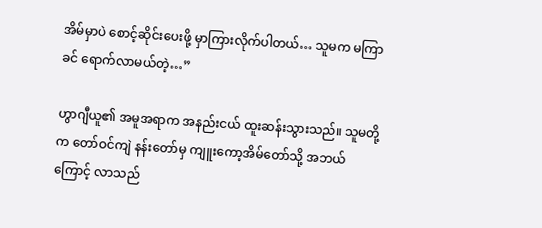အိမ်မှာပဲ စောင့်ဆိုင်းပေးဖို့ မှာကြားလိုက်ပါတယ်… သူမက မကြာခင် ရောက်လာမယ်တဲ့…”

ဟွာဂျီယူ၏ အမူအရာက အနည်းငယ် ထူးဆန်းသွားသည်။ သူမတို့က တော်ဝင်ကျဲ နန်းတော်မှ ကျူးကော့အိမ်တော်သို့ အဘယ်ကြောင့် လာသည်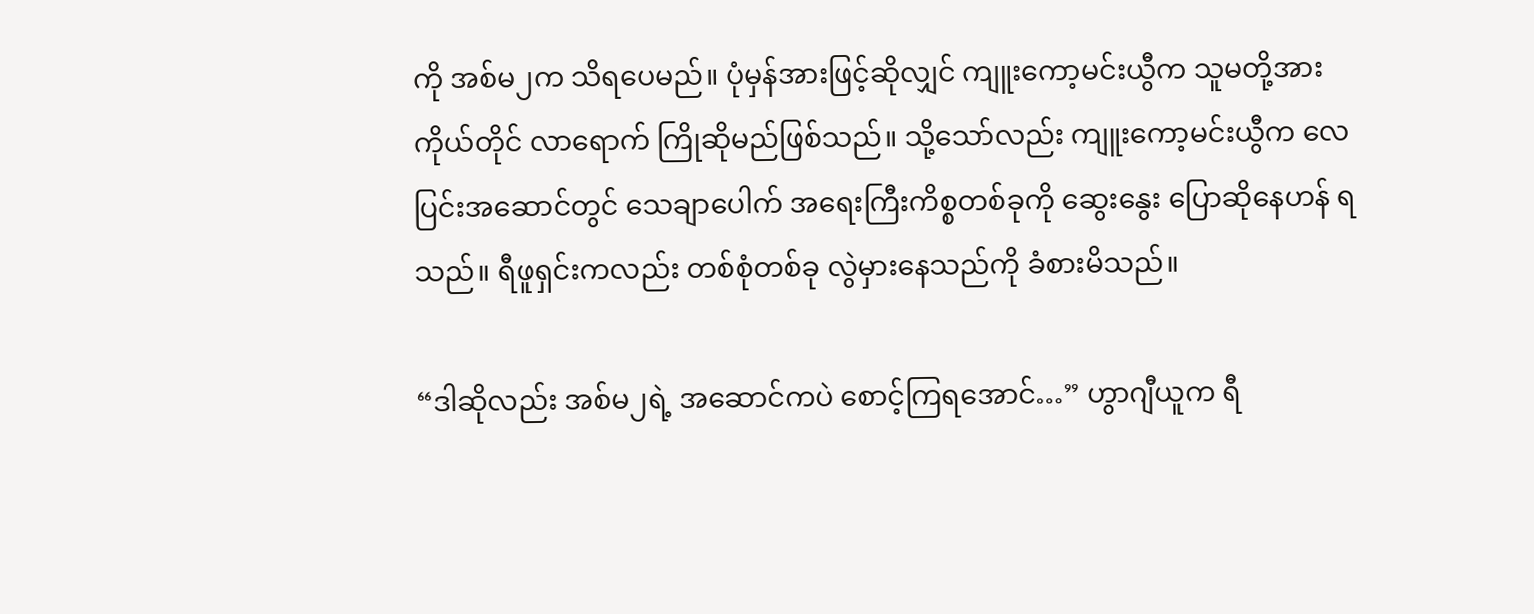ကို အစ်မ၂က သိရပေမည်။ ပုံမှန်အားဖြင့်ဆိုလျှင် ကျူးကော့မင်းယွီက သူမတို့အား ကိုယ်တိုင် လာရောက် ကြိုဆိုမည်ဖြစ်သည်။ သို့သော်လည်း ကျူးကော့မင်းယွီက လေပြင်းအဆောင်တွင် သေချာပေါက် အရေးကြီးကိစ္စတစ်ခုကို ဆွေးနွေး ပြောဆိုနေဟန် ရသည်။ ရီဖူရှင်းကလည်း တစ်စုံတစ်ခု လွဲမှားနေသည်ကို ခံစားမိသည်။

“ဒါဆိုလည်း အစ်မ၂ရဲ့ အဆောင်ကပဲ စောင့်ကြရအောင်…” ဟွာဂျီယူက ရီ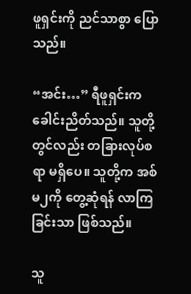ဖူရှင်းကို ညင်သာစွာ ပြောသည်။

“အင်း…” ရီဖူရှင်းက ခေါင်းညိတ်သည်။ သူတို့တွင်လည်း တခြားလုပ်စရာ မရှိပေ။ သူတို့က အစ်မ၂ကို တွေ့ဆုံရန် လာကြခြင်းသာ ဖြစ်သည်။

သူ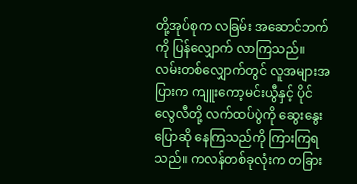တို့အုပ်စုက လခြမ်း အဆောင်ဘက်ကို ပြန်လျှောက် လာကြသည်။ လမ်းတစ်လျှောက်တွင် လူအများအပြားက ကျူးကော့မင်းယွီနှင့် ပိုင်လွေလီတို့ လက်ထပ်ပွဲကို ဆွေးနွေး ပြောဆို နေကြသည်ကို ကြားကြရသည်။ ကလန်တစ်ခုလုံးက တခြား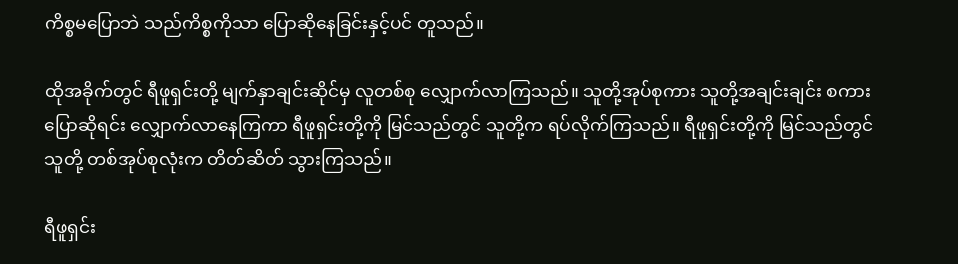ကိစ္စမပြောဘဲ သည်ကိစ္စကိုသာ ပြောဆိုနေခြင်းနှင့်ပင် တူသည်။

ထိုအခိုက်တွင် ရီဖူရှင်းတို့ မျက်နှာချင်းဆိုင်မှ လူတစ်စု လျှောက်လာကြသည်။ သူတို့အုပ်စုကား သူတို့အချင်းချင်း စကားပြောဆိုရင်း လျှောက်လာနေကြကာ ရီဖူရှင်းတို့ကို မြင်သည်တွင် သူတို့က ရပ်လိုက်ကြသည်။ ရီဖူရှင်းတို့ကို မြင်သည်တွင် သူတို့ တစ်အုပ်စုလုံးက တိတ်ဆိတ် သွားကြသည်။

ရီဖူရှင်း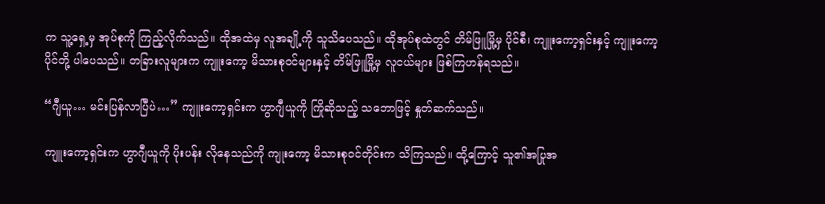က သူ့ရှေ့မှ အုပ်စုကို ကြည့်လိုက်သည်။ ထိုအထဲမှ လူအချို့ကို သူသိပေသည်။ ထိုအုပ်စုထဲတွင် တိမ်ဖြူမြို့မှ ပိုင်စီ၊ ကျူးကော့ရှင်းနှင့် ကျူးကော့ပိုင်တို့ ပါပေသည်။ တခြားလူများက ကျူးကော့ မိသားစုဝင်များနှင့် တိမ်ဖြူမြို့မှ လူငယ်များ ဖြစ်ကြဟန်ရသည်။

“ဂျီယူ… မင်းပြန်လာပြီပဲ…” ကျူးကော့ရှင်းက ဟွာဂျီယူကို ကြိုဆိုသည့် သဘောဖြင့် နှုတ်ဆက်သည်။

ကျူးကော့ရှင်းက ဟွာဂျီယူကို ပိုးပန်း လိုနေသည်ကို ကျုးကော့ မိသားစုဝင်တိုင်းက သိကြသည်။ ထို့ကြောင့် သူ၏အပြုအ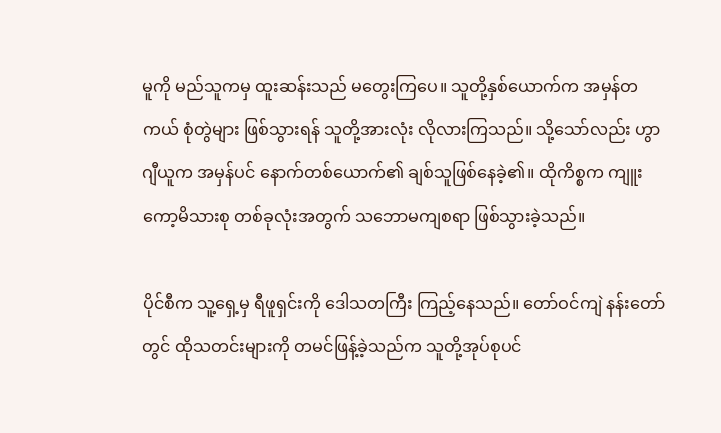မူကို မည်သူကမှ ထူးဆန်းသည် မတွေးကြပေ။ သူတို့နှစ်ယောက်က အမှန်တကယ် စုံတွဲများ ဖြစ်သွားရန် သူတို့အားလုံး လိုလားကြသည်။ သို့သော်လည်း ဟွာဂျီယူက အမှန်ပင် နောက်တစ်ယောက်၏ ချစ်သူဖြစ်နေခဲ့၏။ ထိုကိစ္စက ကျူးကော့မိသားစု တစ်ခုလုံးအတွက် သဘောမကျစရာ ဖြစ်သွားခဲ့သည်။

ပိုင်စီက သူ့ရှေ့မှ ရီဖူရှင်းကို ဒေါသတကြီး ကြည့်နေသည်။ တော်ဝင်ကျဲ နန်းတော်တွင် ထိုသတင်းများကို တမင်ဖြန့်ခဲ့သည်က သူတို့အုပ်စုပင်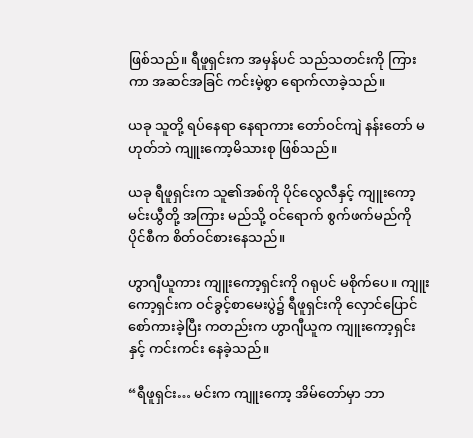ဖြစ်သည်။ ရီဖူရှင်းက အမှန်ပင် သည်သတင်းကို ကြားကာ အဆင်အခြင် ကင်းမဲ့စွာ ရောက်လာခဲ့သည်။

ယခု သူတို့ ရပ်နေရာ နေရာကား တော်ဝင်ကျဲ နန်းတော် မဟုတ်ဘဲ ကျူးကော့မိသားစု ဖြစ်သည်။

ယခု ရီဖူရှင်းက သူ၏အစ်ကို ပိုင်လွေလီနှင့် ကျူးကော့မင်းယွီတို့ အကြား မည်သို့ ဝင်ရောက် စွက်ဖက်မည်ကို ပိုင်စီက စိတ်ဝင်စားနေသည်။

ဟွာဂျီယူကား ကျူးကော့ရှင်းကို ဂရုပင် မစိုက်ပေ။ ကျူးကော့ရှင်းက ဝင်ခွင့်စာမေးပွဲ၌ ရီဖူရှင်းကို လှောင်ပြောင် စော်ကားခဲ့ပြီး ကတည်းက ဟွာဂျီယူက ကျူးကော့ရှင်းနှင့် ကင်းကင်း နေခဲ့သည်။

“ရီဖူရှင်း… မင်းက ကျူးကော့ အိမ်တော်မှာ ဘာ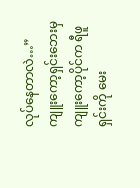လုပ်နေတာလဲ…” ကျူးကော့ရှင်းဘေးမှကျူးကော့ပိုင်က ရီဖူရှင်းကို မေး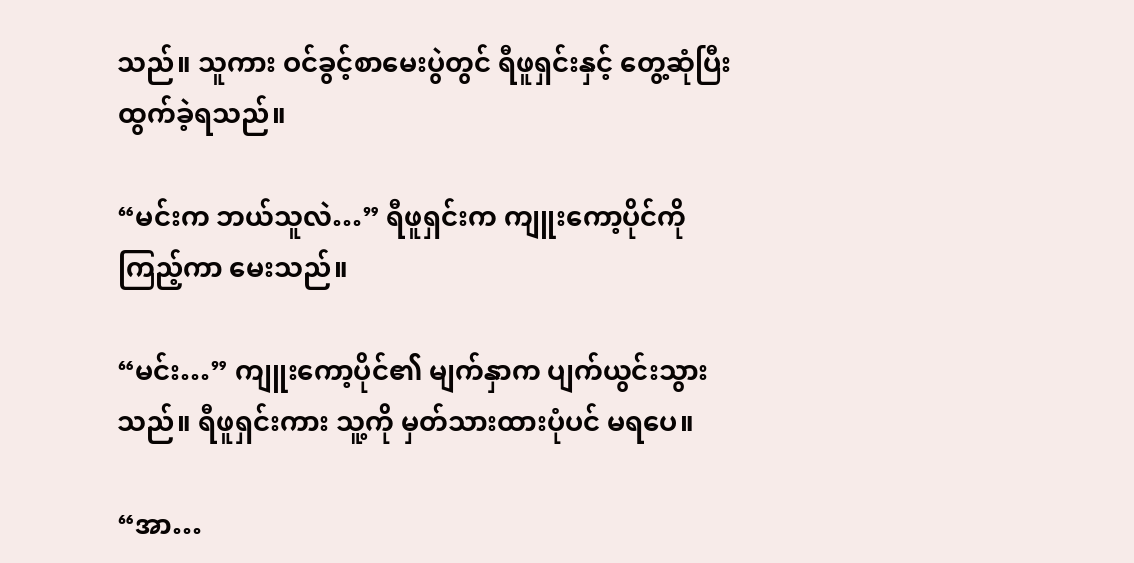သည်။ သူကား ဝင်ခွင့်စာမေးပွဲတွင် ရီဖူရှင်းနှင့် တွေ့ဆုံပြီး ထွက်ခဲ့ရသည်။

“မင်းက ဘယ်သူလဲ…” ရီဖူရှင်းက ကျူးကော့ပိုင်ကို ကြည့်ကာ မေးသည်။

“မင်း…” ကျူးကော့ပိုင်၏ မျက်နှာက ပျက်ယွင်းသွားသည်။ ရီဖူရှင်းကား သူ့ကို မှတ်သားထားပုံပင် မရပေ။

“အာ…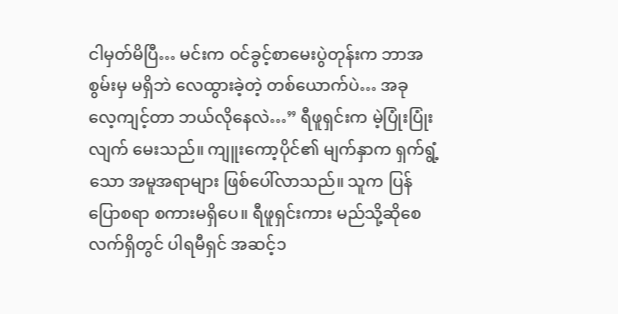ငါမှတ်မိပြီ… မင်းက ဝင်ခွင့်စာမေးပွဲတုန်းက ဘာအစွမ်းမှ မရှိဘဲ လေထွားခဲ့တဲ့ တစ်ယောက်ပဲ… အခု လေ့ကျင့်တာ ဘယ်လိုနေလဲ…” ရီဖူရှင်းက မဲ့ပြုံးပြုံးလျက် မေးသည်။ ကျူးကော့ပိုင်၏ မျက်နှာက ရှက်ရွံ့သော အမူအရာများ ဖြစ်ပေါ်လာသည်။ သူက ပြန်ပြောစရာ စကားမရှိပေ။ ရီဖူရှင်းကား မည်သို့ဆိုစေ လက်ရှိတွင် ပါရမီရှင် အဆင့်၁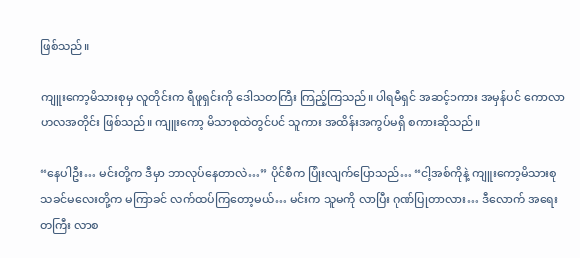ဖြစ်သည်။

ကျူးကော့မိသားစုမှ လူတိုင်းက ရီဖူရှင်းကို ဒေါသတကြီး ကြည့်ကြသည်။ ပါရမီရှင် အဆင့်၁ကား အမှန်ပင် ကောလာဟလအတိုင်း ဖြစ်သည်။ ကျူးကော့ မိသာစုထဲတွင်ပင် သူကား အထိန်းအကွပ်မရှိ စကားဆိုသည်။

“နေပါဦး… မင်းတို့က ဒီမှာ ဘာလုပ်နေတာလဲ…” ပိုင်စီက ပြုံးလျက်ပြောသည်… “ငါ့အစ်ကိုနဲ့ ကျူးကော့မိသားစု သခင်မလေးတို့က မကြာခင် လက်ထပ်ကြတော့မယ်… မင်းက သူမကို လာပြီး ဂုဏ်ပြုတာလား… ဒီလောက် အရေးတကြီး လာစ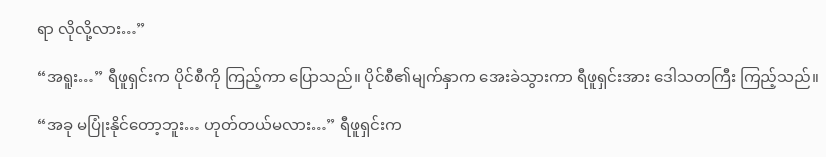ရာ လိုလို့လား…”

“အရူး…” ရီဖူရှင်းက ပိုင်စီကို ကြည့်ကာ ပြောသည်။ ပိုင်စီ၏မျက်နှာက အေးခဲသွားကာ ရီဖူရှင်းအား ဒေါသတကြီး ကြည့်သည်။

“အခု မပြုံးနိုင်တော့ဘူး… ဟုတ်တယ်မလား…” ရီဖူရှင်းက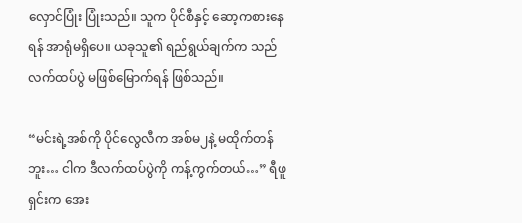လှောင်ပြုံး ပြုံးသည်။ သူက ပိုင်စီနှင့် ဆော့ကစားနေရန် အာရုံမရှိပေ။ ယခုသူ၏ ရည်ရွယ်ချက်က သည်လက်ထပ်ပွဲ မဖြစ်မြောက်ရန် ဖြစ်သည်။

“မင်းရဲ့အစ်ကို ပိုင်လွေလီက အစ်မ၂နဲ့ မထိုက်တန်ဘူး… ငါက ဒီလက်ထပ်ပွဲကို ကန့်ကွက်တယ်…” ရီဖူရှင်းက အေး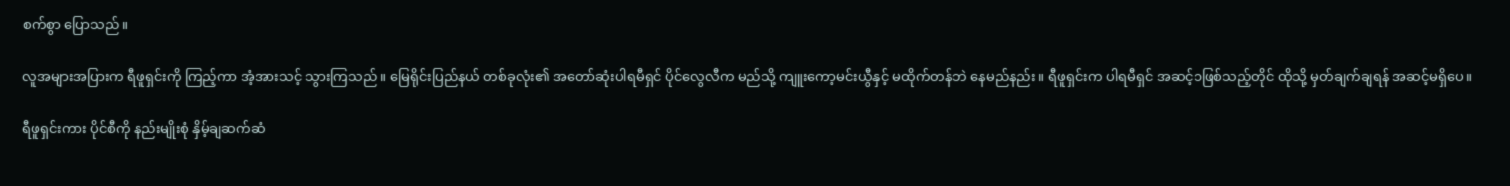စက်စွာ ပြောသည်။

လူအများအပြားက ရီဖူရှင်းကို ကြည့်ကာ အံ့အားသင့် သွားကြသည်။ မြေရိုင်းပြည်နယ် တစ်ခုလုံး၏ အတော်ဆုံးပါရမီရှင် ပိုင်လွေလီက မည်သို့ ကျူးကော့မင်းယွီနှင့် မထိုက်တန်ဘဲ နေမည်နည်း။ ရီဖူရှင်းက ပါရမီရှင် အဆင့်၁ဖြစ်သည့်တိုင် ထိုသို့ မှတ်ချက်ချရန် အဆင့်မရှိပေ။

ရီဖူရှင်းကား ပိုင်စီကို နည်းမျိုးစုံ နှိမ့်ချဆက်ဆံ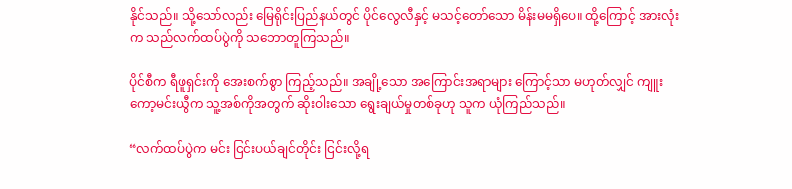နိုင်သည်။ သို့သော်လည်း မြေရိုင်းပြည်နယ်တွင် ပိုင်လွေလီနှင့် မသင့်တော်သော မိန်းမမရှိပေ။ ထို့ကြောင့် အားလုံးက သည်လက်ထပ်ပွဲကို သဘောတူကြသည်။

ပိုင်စီက ရီဖူရှင်းကို အေးစက်စွာ ကြည့်သည်။ အချို့သော အကြောင်းအရာများ ကြောင့်သာ မဟုတ်လျှင် ကျူးကော့မင်းယွီက သူ့အစ်ကိုအတွက် ဆိုးဝါးသော ရွေးချယ်မှုတစ်ခုဟု သူက ယုံကြည်သည်။

“လက်ထပ်ပွဲက မင်း ငြင်းပယ်ချင်တိုင်း ငြင်းလို့ရ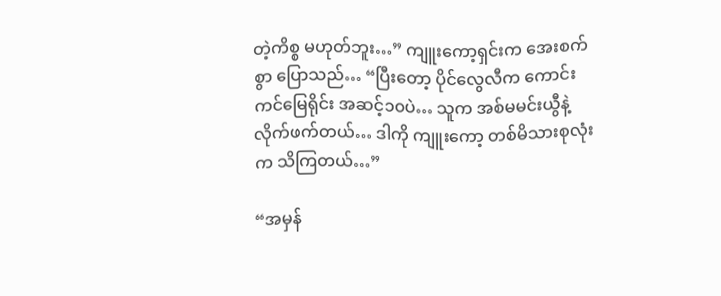တဲ့ကိစ္စ မဟုတ်ဘူး…” ကျူးကော့ရှင်းက အေးစက်စွာ ပြောသည်… “ပြီးတော့ ပိုင်လွေလီက ကောင်းကင်မြေရိုင်း အဆင့်၁၀ပဲ… သူက အစ်မမင်းယွီနဲ့ လိုက်ဖက်တယ်… ဒါကို ကျူးကော့ တစ်မိသားစုလုံးက သိကြတယ်…”

“အမှန်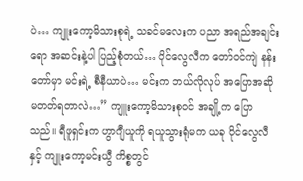ပဲ… ကျူးကော့မိသားစုရဲ့ သခင်မလေးက ပညာ အရည်အချင်းရော အဆင်းနဲ့ပါ ပြည့်စုံတယ်… ပိုင်လွေလီက တော်ဝင်ကျဲ နန်းတော်မှာ မင်းရဲ့ စီနီယာပဲ… မင်းက ဘယ်လိုလုပ် အပြောအဆို မတတ်ရတာလဲ…” ကျူးကော့မိသားစုဝင် အချို့က ပြောသည်။ ရီဖူရှင်းက ဟွာဂျီယူကို ရယူသွားရုံမက ယခု ပိုင်လွေလီနှင့် ကျူးကော့မင်းယွီ ကိစ္စတွင်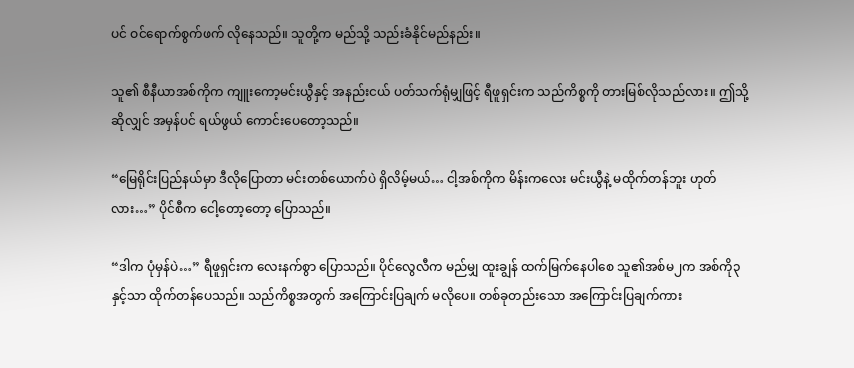ပင် ဝင်ရောက်စွက်ဖက် လိုနေသည်။ သူတို့က မည်သို့ သည်းခံနိုင်မည်နည်း။

သူ၏ စီနီယာအစ်ကိုက ကျူးကော့မင်းယွီနှင့် အနည်းငယ် ပတ်သက်ရုံမျှဖြင့် ရီဖူရှင်းက သည်ကိစ္စကို တားမြစ်လိုသည်လား။ ဤသို့ဆိုလျှင် အမှန်ပင် ရယ်ဖွယ် ကောင်းပေတော့သည်။

“မြေရိုင်းပြည်နယ်မှာ ဒီလိုပြောတာ မင်းတစ်ယောက်ပဲ ရှိလိမ့်မယ်… ငါ့အစ်ကိုက မိန်းကလေး မင်းယွီနဲ့ မထိုက်တန်ဘူး ဟုတ်လား…” ပိုင်စီက ငေါ့တော့တော့ ပြောသည်။

“ဒါက ပုံမှန်ပဲ…” ရီဖူရှင်းက လေးနက်စွာ ပြောသည်။ ပိုင်လွေလီက မည်မျှ ထူးချွန် ထက်မြက်နေပါစေ သူ၏အစ်မ၂က အစ်ကို၃နှင့်သာ ထိုက်တန်ပေသည်။ သည်ကိစ္စအတွက် အကြောင်းပြချက် မလိုပေ။ တစ်ခုတည်းသော အကြောင်းပြချက်ကား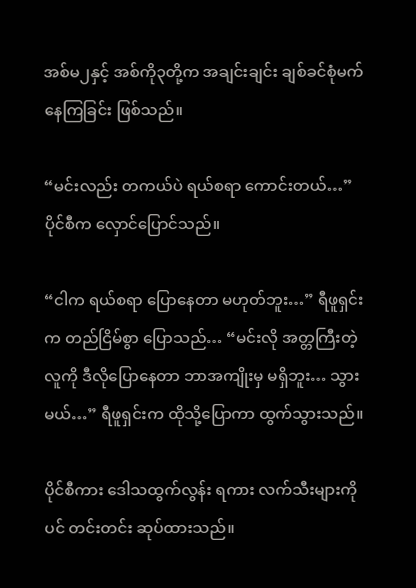အစ်မ၂နှင့် အစ်ကို၃တို့က အချင်းချင်း ချစ်ခင်စုံမက်နေကြခြင်း ဖြစ်သည်။

“မင်းလည်း တကယ်ပဲ ရယ်စရာ ကောင်းတယ်…” ပိုင်စီက လှောင်ပြောင်သည်။

“ငါက ရယ်စရာ ပြောနေတာ မဟုတ်ဘူး…” ရီဖူရှင်းက တည်ငြိမ်စွာ ပြောသည်… “မင်းလို အတ္တကြီးတဲ့လူကို ဒီလိုပြောနေတာ ဘာအကျိုးမှ မရှိဘူး… သွားမယ်…” ရီဖူရှင်းက ထိုသို့ပြောကာ ထွက်သွားသည်။

ပိုင်စီကား ဒေါသထွက်လွန်း ရကား လက်သီးများကိုပင် တင်းတင်း ဆုပ်ထားသည်။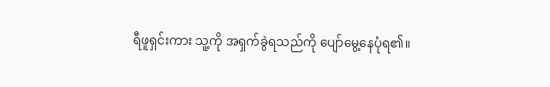ရီဖူရှင်းကား သူ့ကို အရှက်ခွဲရသည်ကို ပျော်မွေ့နေပုံရ၏။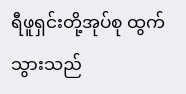ရီဖူရှင်းတို့အုပ်စု ထွက်သွားသည်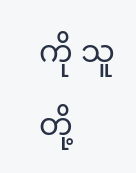ကို သူတို့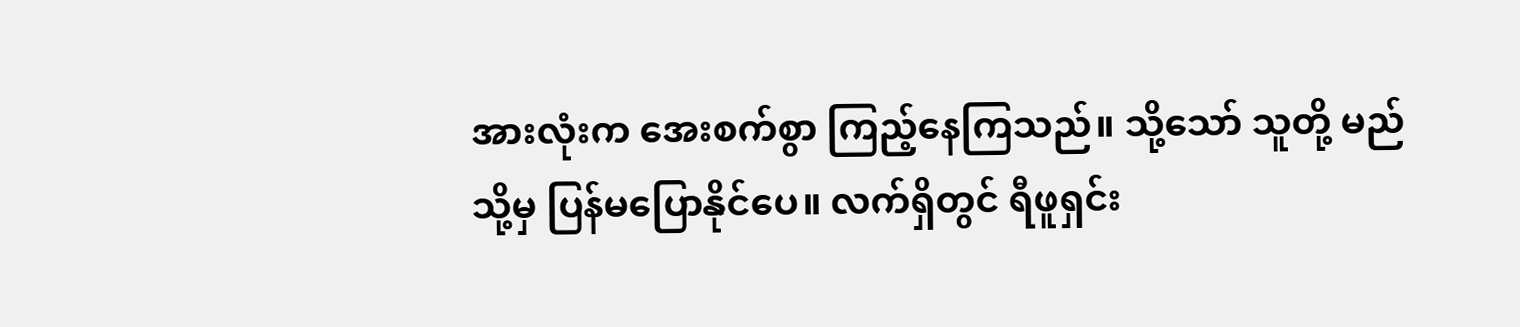အားလုံးက အေးစက်စွာ ကြည့်နေကြသည်။ သို့သော် သူတို့ မည်သို့မှ ပြန်မပြောနိုင်ပေ။ လက်ရှိတွင် ရီဖူရှင်း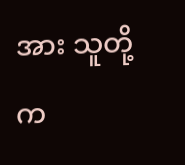အား သူတို့က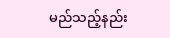မည်သည့်နည်း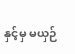နှင့်မှ မယှဉ်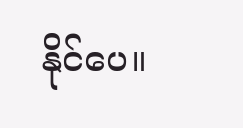နိုင်ပေ။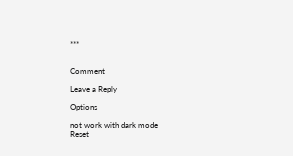***


Comment

Leave a Reply

Options

not work with dark mode
Reset